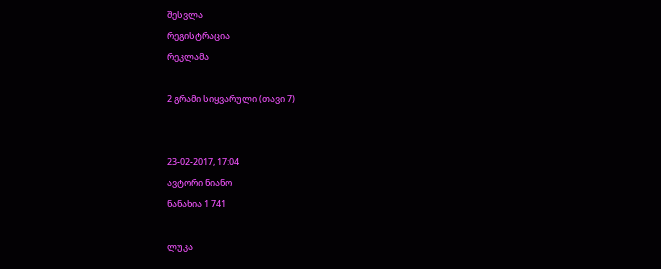შესვლა
რეგისტრაცია
რეკლამა

2 გრამი სიყვარული (თავი 7)


23-02-2017, 17:04
ავტორი ნიანო
ნანახია 1 741

ლუკა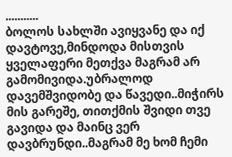...........
ბოლოს სახლში ავიყვანე და იქ დავტოვე,მინდოდა მისთვის ყველაფერი მეთქვა მაგრამ არ გამომივიდა.უბრალოდ დავემშვიდობე და წავედი..მიჭირს მის გარეშე, თითქმის შვიდი თვე გავიდა და მაინც ვერ დავბრუნდი..მაგრამ მე ხომ ჩემი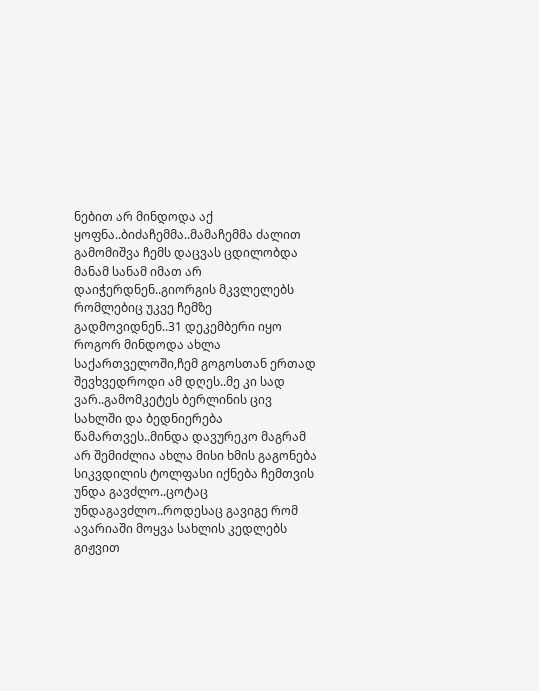ნებით არ მინდოდა აქ ყოფნა..ბიძაჩემმა..მამაჩემმა ძალით გამომიშვა ჩემს დაცვას ცდილობდა მანამ სანამ იმათ არ დაიჭერდნენ..გიორგის მკვლელებს რომლებიც უკვე ჩემზე გადმოვიდნენ..31 დეკემბერი იყო როგორ მინდოდა ახლა საქართველოში,ჩემ გოგოსთან ერთად შევხვედროდი ამ დღეს..მე კი სად ვარ..გამომკეტეს ბერლინის ცივ სახლში და ბედნიერება წამართვეს..მინდა დავურეკო მაგრამ არ შემიძლია ახლა მისი ხმის გაგონება სიკვდილის ტოლფასი იქნება ჩემთვის უნდა გავძლო..ცოტაც უნდაგავძლო..როდესაც გავიგე რომ ავარიაში მოყვა სახლის კედლებს გიჟვით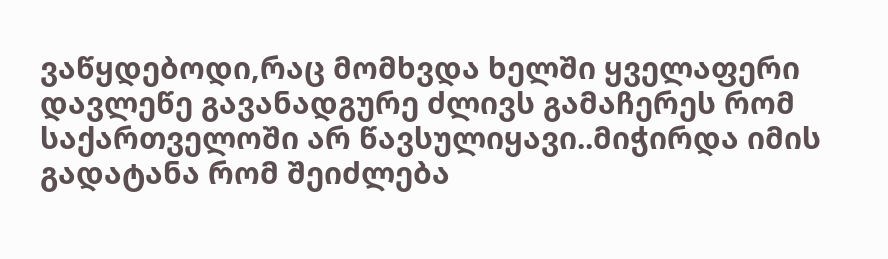ვაწყდებოდი,რაც მომხვდა ხელში ყველაფერი დავლეწე გავანადგურე ძლივს გამაჩერეს რომ საქართველოში არ წავსულიყავი..მიჭირდა იმის გადატანა რომ შეიძლება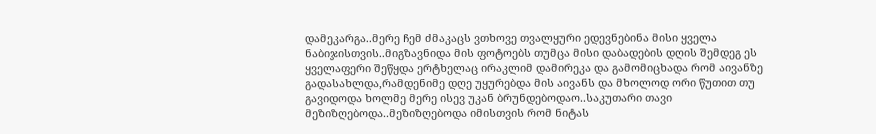დამეკარგა..მერე ჩემ ძმაკაცს ვთხოვე თვალყური ედევნებინა მისი ყველა ნაბიჯისთვის..მიგზავნიდა მის ფოტოებს თუმცა მისი დაბადების დღის შემდეგ ეს ყველაფერი შეწყდა ერტხელაც ირაკლიმ დამირეკა და გამომიცხადა რომ აივანზე გადასახლდა,რამდენიმე დღე უყურებდა მის აივანს და მხოლოდ ორი წუთით თუ გავიდოდა ხოლმე მერე ისევ უკან ბრუნდებოდაო..საკუთარი თავი მეზიზღებოდა..მეზიზღებოდა იმისთვის რომ ნიტას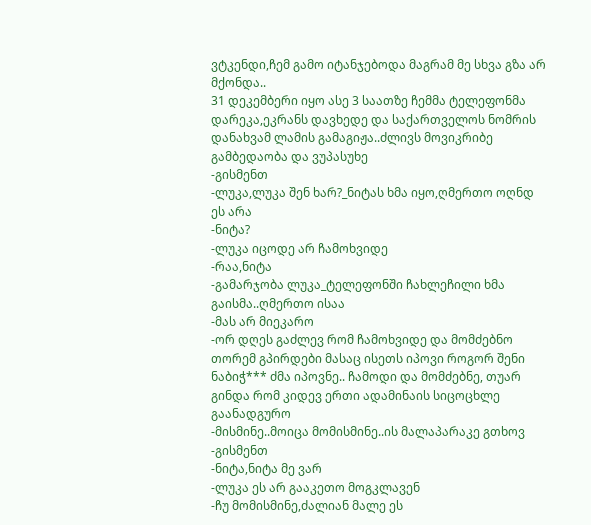ვტკენდი,ჩემ გამო იტანჯებოდა მაგრამ მე სხვა გზა არ მქონდა..
31 დეკემბერი იყო ასე 3 საათზე ჩემმა ტელეფონმა დარეკა,ეკრანს დავხედე და საქართველოს ნომრის დანახვამ ლამის გამაგიჟა..ძლივს მოვიკრიბე გამბედაობა და ვუპასუხე
-გისმენთ
-ლუკა,ლუკა შენ ხარ?_ნიტას ხმა იყო,ღმერთო ოღნდ ეს არა
-ნიტა?
-ლუკა იცოდე არ ჩამოხვიდე
-რაა,ნიტა
-გამარჯობა ლუკა_ტელეფონში ჩახლეჩილი ხმა გაისმა..ღმერთო ისაა
-მას არ მიეკარო
-ორ დღეს გაძლევ რომ ჩამოხვიდე და მომძებნო თორემ გპირდები მასაც ისეთს იპოვი როგორ შენი ნაბიჭ*** ძმა იპოვნე.. ჩამოდი და მომძებნე, თუარ გინდა რომ კიდევ ერთი ადამინაის სიცოცხლე გაანადგურო
-მისმინე..მოიცა მომისმინე..ის მალაპარაკე გთხოვ
-გისმენთ
-ნიტა,ნიტა მე ვარ
-ლუკა ეს არ გააკეთო მოგკლავენ
-ჩუ მომისმინე,ძალიან მალე ეს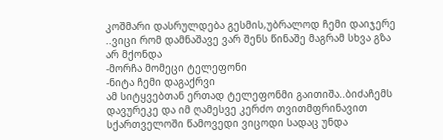კოშმარი დასრულდება გესმის,უბრალოდ ჩემი დაიჯერე ..ვიცი რომ დამნაშავე ვარ შენს წინაშე მაგრამ სხვა გზა არ მქონდა
-მორჩა მომეცი ტელეფონი
-ნიტა ჩემი დაგაქრვი
ამ სიტყვებთან ერთად ტელეფონმი გაითიშა..ბიძაჩემს დავურეკე და იმ ღამესვე კერძო თვითმფრინავით სქართველოში წამოვედი ვიცოდი სადაც უნდა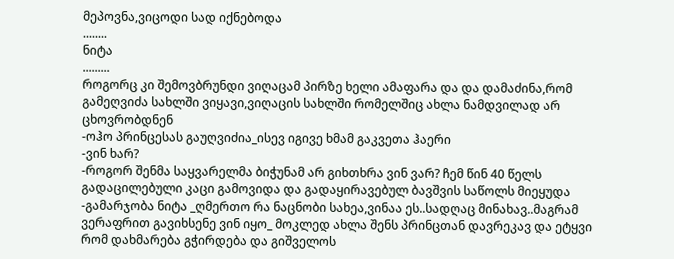მეპოვნა,ვიცოდი სად იქნებოდა
........
ნიტა
.........
როგორც კი შემოვბრუნდი ვიღაცამ პირზე ხელი ამაფარა და და დამაძინა,რომ გამეღვიძა სახლში ვიყავი,ვიღაცის სახლში რომელშიც ახლა ნამდვილად არ ცხოვრობდნენ
-ოჰო პრინცესას გაუღვიძია_ისევ იგივე ხმამ გაკვეთა ჰაერი
-ვინ ხარ?
-როგორ შენმა საყვარელმა ბიჭუნამ არ გიხთხრა ვინ ვარ? ჩემ წინ 40 წელს გადაცილებული კაცი გამოვიდა და გადაყირავებულ ბავშვის საწოლს მიეყუდა
-გამარჯობა ნიტა _ღმერთო რა ნაცნობი სახეა,ვინაა ეს..სადღაც მინახავ..მაგრამ ვერაფრით გავიხსენე ვინ იყო_ მოკლედ ახლა შენს პრინცთან დავრეკავ და ეტყვი რომ დახმარება გჭირდება და გიშველოს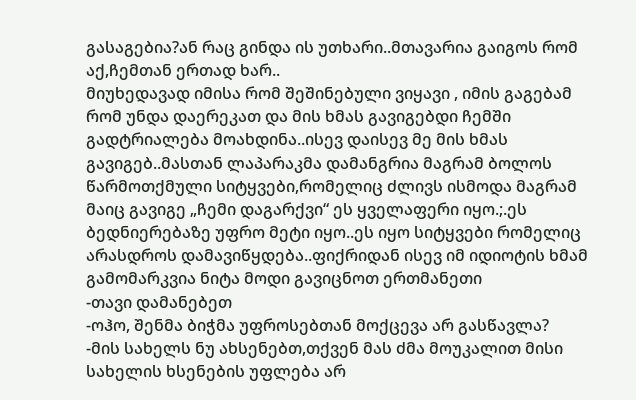გასაგებია?ან რაც გინდა ის უთხარი..მთავარია გაიგოს რომ აქ,ჩემთან ერთად ხარ..
მიუხედავად იმისა რომ შეშინებული ვიყავი , იმის გაგებამ რომ უნდა დაერეკათ და მის ხმას გავიგებდი ჩემში გადტრიალება მოახდინა..ისევ დაისევ მე მის ხმას გავიგებ..მასთან ლაპარაკმა დამანგრია მაგრამ ბოლოს წარმოთქმული სიტყვები,რომელიც ძლივს ისმოდა მაგრამ მაიც გავიგე „ჩემი დაგარქვი“ ეს ყველაფერი იყო.;.ეს ბედნიერებაზე უფრო მეტი იყო..ეს იყო სიტყვები რომელიც არასდროს დამავიწყდება..ფიქრიდან ისევ იმ იდიოტის ხმამ გამომარკვია ნიტა მოდი გავიცნოთ ერთმანეთი
-თავი დამანებეთ
-ოჰო, შენმა ბიჭმა უფროსებთან მოქცევა არ გასწავლა?
-მის სახელს ნუ ახსენებთ,თქვენ მას ძმა მოუკალით მისი სახელის ხსენების უფლება არ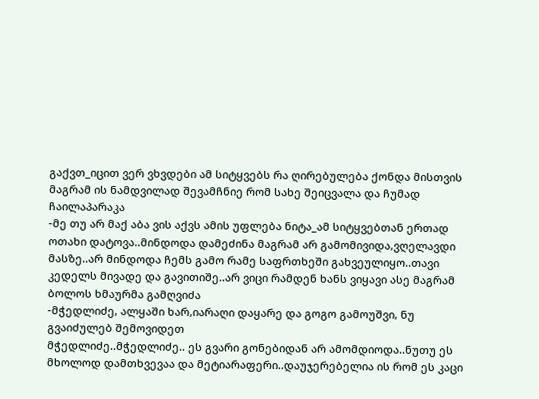გაქვთ_იცით ვერ ვხვდები ამ სიტყვებს რა ღირებულება ქონდა მისთვის მაგრამ ის ნამდვილად შევამჩნიე რომ სახე შეიცვალა და ჩუმად ჩაილაპარაკა
-მე თუ არ მაქ აბა ვის აქვს ამის უფლება ნიტა_ამ სიტყვებთან ერთად ოთახი დატოვა..მინდოდა დამეძინა მაგრამ არ გამომივიდა,ვღელავდი მასზე..არ მინდოდა ჩემს გამო რამე საფრთხეში გახვეულიყო..თავი კედელს მივადე და გავითიშე..არ ვიცი რამდენ ხანს ვიყავი ასე მაგრამ ბოლოს ხმაურმა გამღვიძა
-მჭედლიძე, ალყაში ხარ,იარაღი დაყარე და გოგო გამოუშვი, ნუ გვაიძულებ შემოვიდეთ
მჭედლიძე..მჭედლიძე.. ეს გვარი გონებიდან არ ამომდიოდა..ნუთუ ეს მხოლოდ დამთხვევაა და მეტიარაფერი..დაუჯერებელია ის რომ ეს კაცი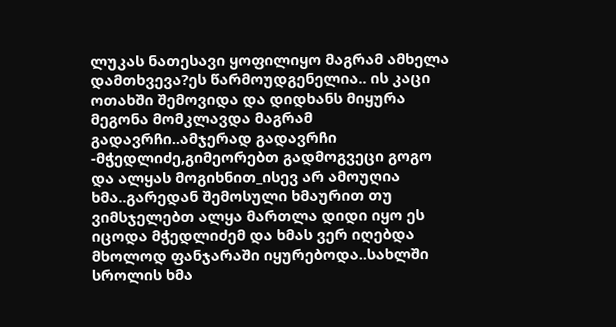ლუკას ნათესავი ყოფილიყო მაგრამ ამხელა დამთხვევა?ეს წარმოუდგენელია.. ის კაცი ოთახში შემოვიდა და დიდხანს მიყურა მეგონა მომკლავდა მაგრამ გადავრჩი..ამჯერად გადავრჩი
-მჭედლიძე,გიმეორებთ გადმოგვეცი გოგო და ალყას მოგიხნით_ისევ არ ამოუღია ხმა..გარედან შემოსული ხმაურით თუ ვიმსჯელებთ ალყა მართლა დიდი იყო ეს იცოდა მჭედლიძემ და ხმას ვერ იღებდა მხოლოდ ფანჯარაში იყურებოდა..სახლში სროლის ხმა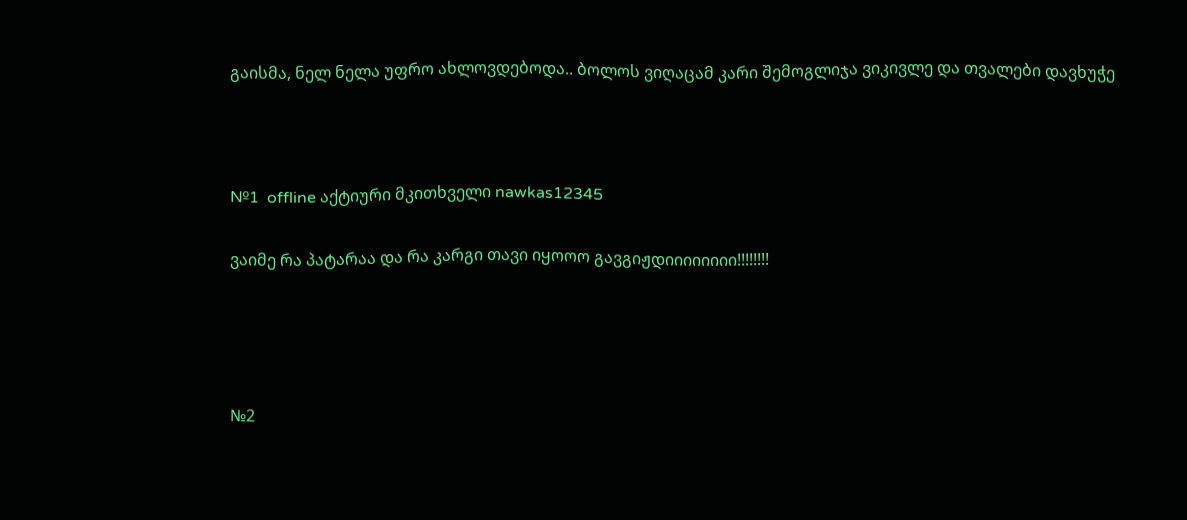გაისმა, ნელ ნელა უფრო ახლოვდებოდა.. ბოლოს ვიღაცამ კარი შემოგლიჯა ვიკივლე და თვალები დავხუჭე



№1  offline აქტიური მკითხველი nawkas12345

ვაიმე რა პატარაა და რა კარგი თავი იყოოო გავგიჟდიიიიიიიი!!!!!!!!




№2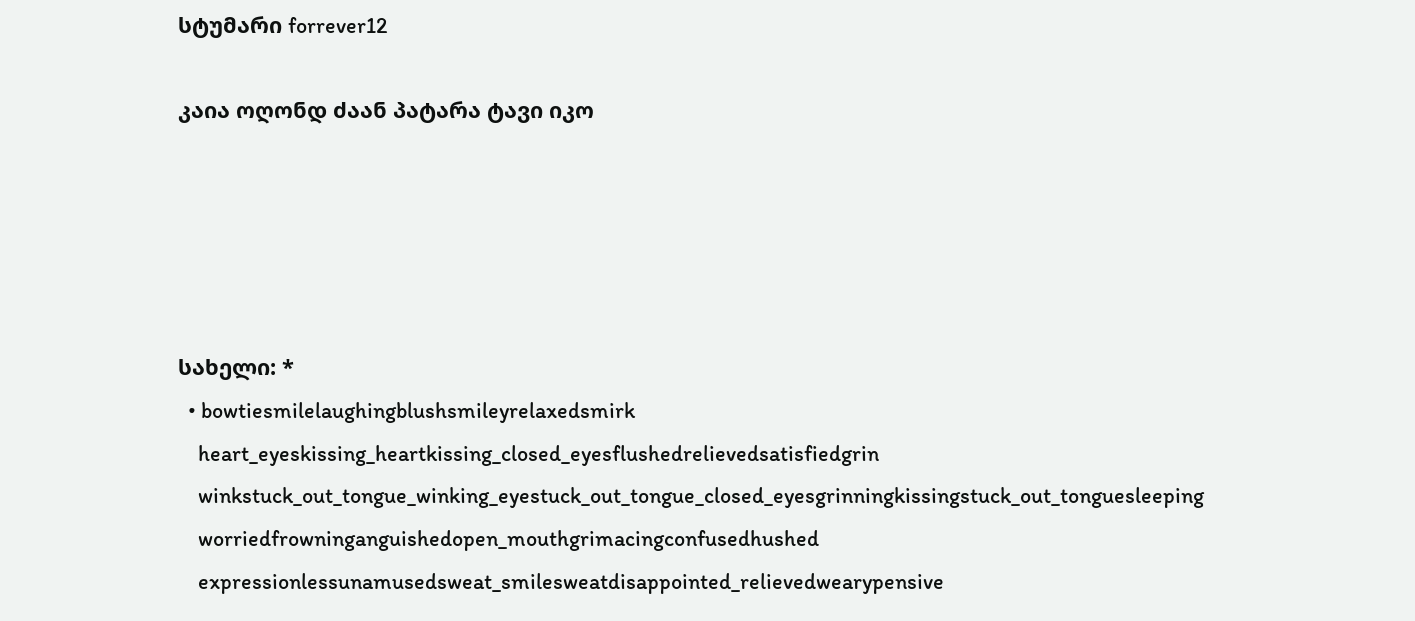სტუმარი forrever12

კაია ოღონდ ძაან პატარა ტავი იკო





სახელი: *
  • bowtiesmilelaughingblushsmileyrelaxedsmirk
    heart_eyeskissing_heartkissing_closed_eyesflushedrelievedsatisfiedgrin
    winkstuck_out_tongue_winking_eyestuck_out_tongue_closed_eyesgrinningkissingstuck_out_tonguesleeping
    worriedfrowninganguishedopen_mouthgrimacingconfusedhushed
    expressionlessunamusedsweat_smilesweatdisappointed_relievedwearypensive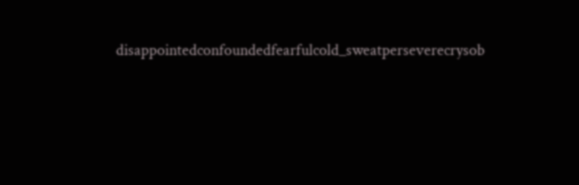disappointedconfoundedfearfulcold_sweatperseverecrysob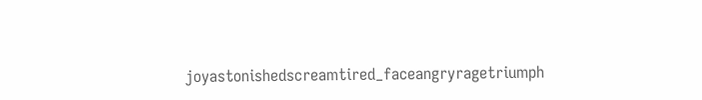joyastonishedscreamtired_faceangryragetriumph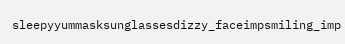sleepyyummasksunglassesdizzy_faceimpsmiling_imp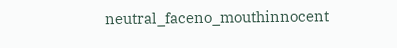neutral_faceno_mouthinnocent